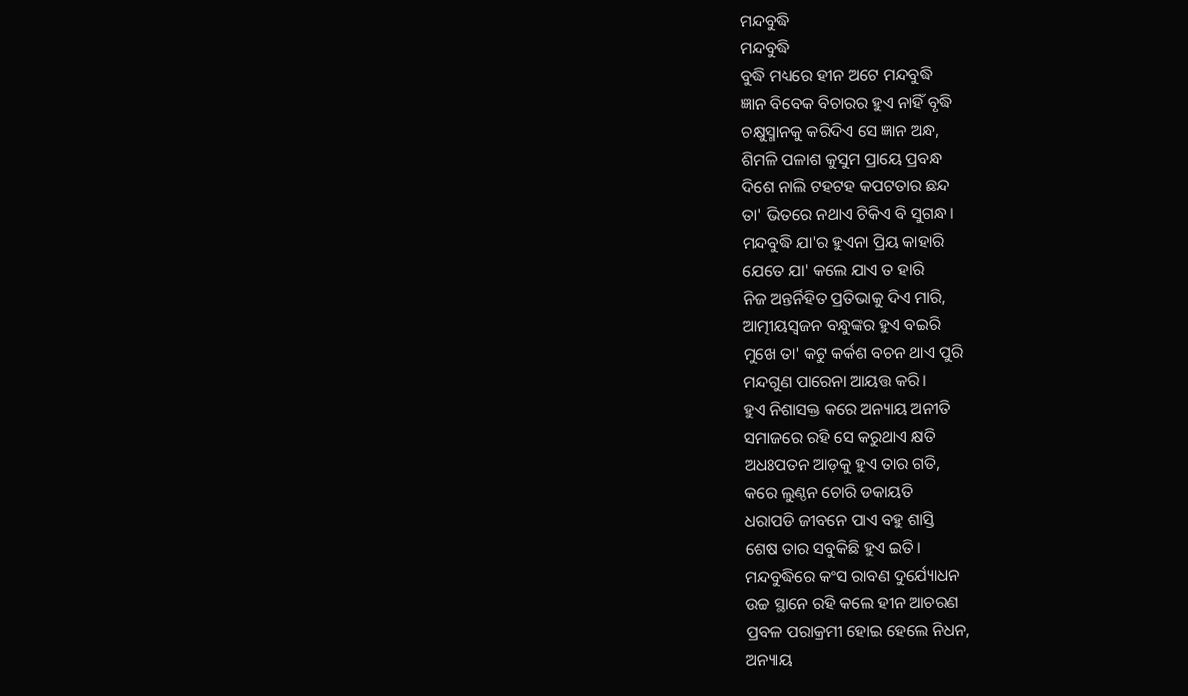ମନ୍ଦବୁଦ୍ଧି
ମନ୍ଦବୁଦ୍ଧି
ବୁଦ୍ଧି ମଧ୍ୟରେ ହୀନ ଅଟେ ମନ୍ଦବୁଦ୍ଧି
ଜ୍ଞାନ ବିବେକ ବିଚାରର ହୁଏ ନାହିଁ ବୃଦ୍ଧି
ଚକ୍ଷୁସ୍ମାନକୁ କରିଦିଏ ସେ ଜ୍ଞାନ ଅନ୍ଧ,
ଶିମଳି ପଳାଶ କୁସୁମ ପ୍ରାୟେ ପ୍ରବନ୍ଧ
ଦିଶେ ନାଲି ଟହଟହ କପଟତାର ଛନ୍ଦ
ତା' ଭିତରେ ନଥାଏ ଟିକିଏ ବି ସୁଗନ୍ଧ।
ମନ୍ଦବୁଦ୍ଧି ଯା'ର ହୁଏନା ପ୍ରିୟ କାହାରି
ଯେତେ ଯା' କଲେ ଯାଏ ତ ହାରି
ନିଜ ଅନ୍ତର୍ନିହିତ ପ୍ରତିଭାକୁ ଦିଏ ମାରି,
ଆତ୍ମୀୟସ୍ବଜନ ବନ୍ଧୁଙ୍କର ହୁଏ ବଇରି
ମୁଖେ ତା' କଟୁ କର୍କଶ ବଚନ ଥାଏ ପୁରି
ମନ୍ଦଗୁଣ ପାରେନା ଆୟତ୍ତ କରି।
ହୁଏ ନିଶାସକ୍ତ କରେ ଅନ୍ୟାୟ ଅନୀତି
ସମାଜରେ ରହି ସେ କରୁଥାଏ କ୍ଷତି
ଅଧଃପତନ ଆଡ଼କୁ ହୁଏ ତାର ଗତି,
କରେ ଲୁଣ୍ଠନ ଚୋରି ଡକାୟତି
ଧରାପଡି ଜୀବନେ ପାଏ ବହୁ ଶାସ୍ତି
ଶେଷ ତାର ସବୁକିଛି ହୁଏ ଇତି।
ମନ୍ଦବୁଦ୍ଧିରେ କଂସ ରାବଣ ଦୁର୍ଯ୍ୟୋଧନ
ଉଚ୍ଚ ସ୍ଥାନେ ରହି କଲେ ହୀନ ଆଚରଣ
ପ୍ରବଳ ପରାକ୍ରମୀ ହୋଇ ହେଲେ ନିଧନ,
ଅନ୍ୟାୟ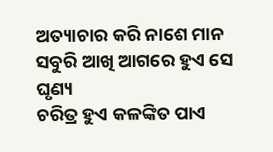ଅତ୍ୟାଚାର କରି ନାଶେ ମାନ
ସବୁରି ଆଖି ଆଗରେ ହୁଏ ସେ ଘୃଣ୍ୟ
ଚରିତ୍ର ହୁଏ କଳଙ୍କିତ ପାଏ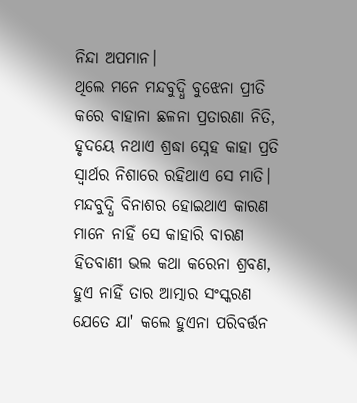ନିନ୍ଦା ଅପମାନ।
ଥିଲେ ମନେ ମନ୍ଦବୁଦ୍ଧି ବୁଝେନା ପ୍ରୀତି
କରେ ବାହାନା ଛଳନା ପ୍ରତାରଣା ନିତି,
ହୃଦୟେ ନଥାଏ ଶ୍ରଦ୍ଧା ସ୍ନେହ କାହା ପ୍ରତି
ସ୍ବାର୍ଥର ନିଶାରେ ରହିଥାଏ ସେ ମାତି।
ମନ୍ଦବୁଦ୍ଧି ବିନାଶର ହୋଇଥାଏ କାରଣ
ମାନେ ନାହିଁ ସେ କାହାରି ବାରଣ
ହିତବାଣୀ ଭଲ କଥା କରେନା ଶ୍ରବଣ,
ହୁଏ ନାହିଁ ତାର ଆତ୍ମାର ସଂସ୍କରଣ
ଯେତେ ଯା' କଲେ ହୁଏନା ପରିବର୍ତ୍ତନ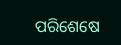ପରିଶେଷେ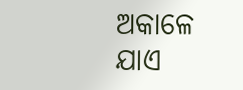ଅକାଳେ ଯାଏ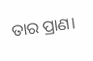ତାର ପ୍ରାଣ।